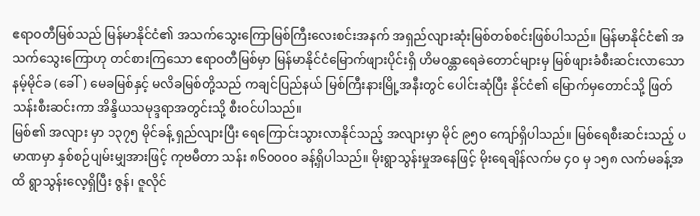ဧရာဝတီမြစ်သည် မြန်မာနိုင်ငံ၏ အသက်သွေးကြောမြစ်ကြီးလေးစင်းအနက် အရှည်လျားဆုံးမြစ်တစ်စင်းဖြစ်ပါသည်။ မြန်မာနိုင်ငံ၏ အသက်သွေးကြောဟု တင်စားကြသော ဧရာဝတီမြစ်မှာ မြန်မာနိုင်ငံမြောက်ဖျားပိုင်းရှိ ဟိမဝန္တာရေခဲတောင်များမှ မြစ်ဖျားခံစီးဆင်းလာသော နမ့်မိုင်ခ (ခေါ်) မေခမြစ်နှင့် မလိခမြစ်တို့သည် ကချင်ပြည်နယ် မြစ်ကြီးနားမြို့အနီးတွင် ပေါင်းဆုံပြီး နိုင်ငံ၏ မြောက်မှတောင်သို့ ဖြတ်သန်းစီးဆင်းကာ အိန္ဒိယသမုဒ္ဒရာအတွင်းသို့ စီးဝင်ပါသည်။
မြစ်၏ အလျား မှာ ၁၃၇၅ မိုင်ခန့် ရှည်လျားပြီး ရေကြောင်းသွားလာနိုင်သည့် အလျားမှာ မိုင် ၉၅၀ ကျော်ရှိပါသည်။ မြစ်ရေစီးဆင်းသည့် ပမာဏမှာ နှစ်စဉ်ပျမ်းမျှအားဖြင့် ကုဗမီတာ သန်း ၈၆၀၀၀၀ ခန့်ရှိပါသည်။ မိုးရွာသွန်းမှုအနေဖြင့် မိုးရေချိန်လက်မ ၄၀ မှ ၁၅၈ လက်မခန့်အထိ ရွာသွန်းလေ့ရှိပြီး ဇွန်၊ ဇူလိုင်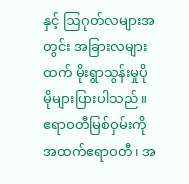နှင့် ဩဂုတ်လများအတွင်း အခြားလများထက် မိုးရွာသွန်းမှုပိုမိုများပြားပါသည်။ ဧရာဝတီမြစ်ဝှမ်းကို အထက်ဧရာဝတီ၊ အ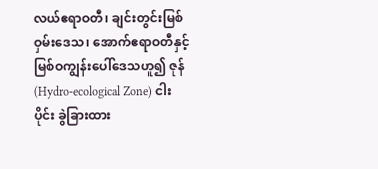လယ်ဧရာဝတီ၊ ချင်းတွင်းမြစ်ဝှမ်းဒေသ၊ အောက်ဧရာဝတီနှင့် မြစ်ဝကျွန်းပေါ်ဒေသဟူ၍ ဇုန် (Hydro-ecological Zone) ငါးပိုင်း ခွဲခြားထား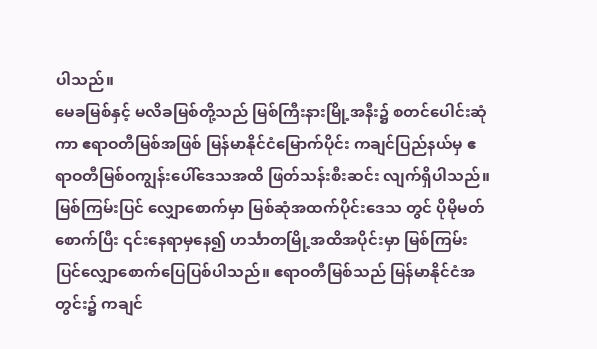ပါသည်။
မေခမြစ်နှင့် မလိခမြစ်တို့သည် မြစ်ကြီးနားမြို့အနီး၌ စတင်ပေါင်းဆုံကာ ဧရာဝတီမြစ်အဖြစ် မြန်မာနိုင်ငံမြောက်ပိုင်း ကချင်ပြည်နယ်မှ ဧရာဝတီမြစ်ဝကျွန်းပေါ်ဒေသအထိ ဖြတ်သန်းစီးဆင်း လျက်ရှိပါသည်။ မြစ်ကြမ်းပြင် လျှောစောက်မှာ မြစ်ဆုံအထက်ပိုင်းဒေသ တွင် ပိုမိုမတ်စောက်ပြီး ၎င်းနေရာမှနေ၍ ဟင်္သာတမြို့အထိအပိုင်းမှာ မြစ်ကြမ်းပြင်လျှောစောက်ပြေပြစ်ပါသည်။ ဧရာဝတီမြစ်သည် မြန်မာနိုင်ငံအတွင်း၌ ကချင်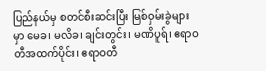ပြည်နယ်မှ စတင်စီးဆင်းပြီး မြစ်ဝှမ်းခွဲများမှာ မေခ၊ မလိခ၊ ချင်းတွင်း၊ မဏိပူရ်၊ ဧရာဝတီအထက်ပိုင်း၊ ဧရာဝတီ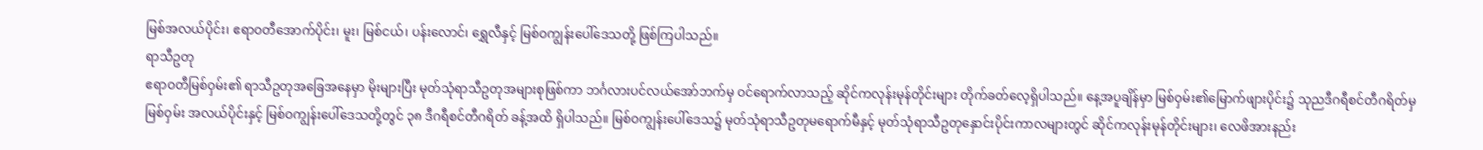မြစ်အလယ်ပိုင်း၊ ဧရာဝတီအောက်ပိုင်း၊ မူး၊ မြစ်ငယ်၊ ပန်းလောင်၊ ရွှေလီနှင့် မြစ်ဝကျွန်းပေါ်ဒေသတို့ ဖြစ်ကြပါသည်။
ရာသီဥတု
ဧရာဝတီမြစ်ဝှမ်း၏ ရာသီဥတုအခြေအနေမှာ မိုးများပြီး မုတ်သုံရာသီဥတုအများစုဖြစ်ကာ ဘင်္ဂလားပင်လယ်အော်ဘက်မှ ဝင်ရောက်လာသည့် ဆိုင်ကလုန်းမုန်တိုင်းများ တိုက်ခတ်လေ့ရှိပါသည်။ နေ့အပူချိန်မှာ မြစ်ဝှမ်း၏မြောက်ဖျားပိုင်း၌ သုညဒီဂရီစင်တီဂရိတ်မှ မြစ်ဝှမ်း အလယ်ပိုင်းနှင့် မြစ်ဝကျွန်းပေါ်ဒေသတို့တွင် ၃၈ ဒီဂရီစင်တီဂရိတ် ခန့်အထိ ရှိပါသည်။ မြစ်ဝကျွန်းပေါ်ဒေသ၌ မုတ်သုံရာသီဥတုမရောက်မီနှင့် မုတ်သုံရာသီဥတုနှောင်းပိုင်းကာလများတွင် ဆိုင်ကလုန်းမုန်တိုင်းများ၊ လေဖိအားနည်း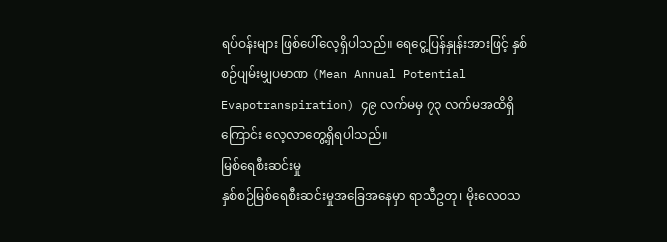ရပ်ဝန်းများ ဖြစ်ပေါ်လေ့ရှိပါသည်။ ရေငွေ့ပြန်နှုန်းအားဖြင့် နှစ်စဉ်ပျမ်းမျှပမာဏ (Mean Annual Potential Evapotranspiration) ၄၉ လက်မမှ ၇၃ လက်မအထိရှိကြောင်း လေ့လာတွေ့ရှိရပါသည်။
မြစ်ရေစီးဆင်းမှု
နှစ်စဉ်မြစ်ရေစီးဆင်းမှုအခြေအနေမှာ ရာသီဥတု၊ မိုးလေဝသ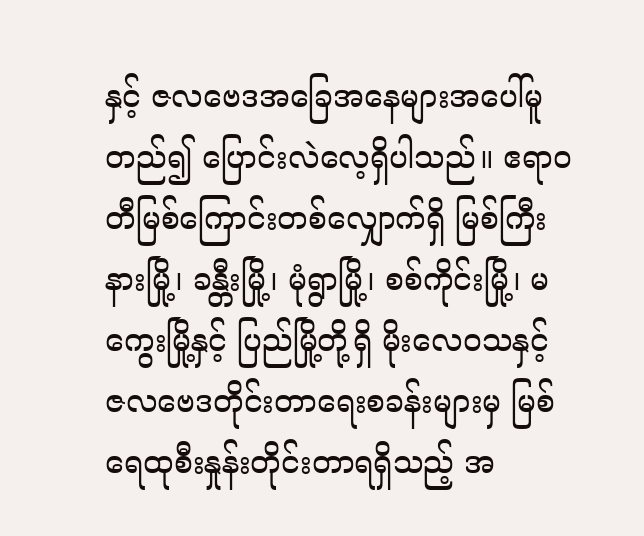နှင့် ဇလဗေဒအခြေအနေများအပေါ်မူတည်၍ ပြောင်းလဲလေ့ရှိပါသည်။ ဧရာဝတီမြစ်ကြောင်းတစ်လျှောက်ရှိ မြစ်ကြီးနားမြို့၊ ခန္တီးမြို့၊ မုံရွာမြို့၊ စစ်ကိုင်းမြို့၊ မကွေးမြို့နှင့် ပြည်မြို့တို့ရှိ မိုးလေဝသနှင့် ဇလဗေဒတိုင်းတာရေးစခန်းများမှ မြစ်ရေထုစီးနှုန်းတိုင်းတာရရှိသည့် အ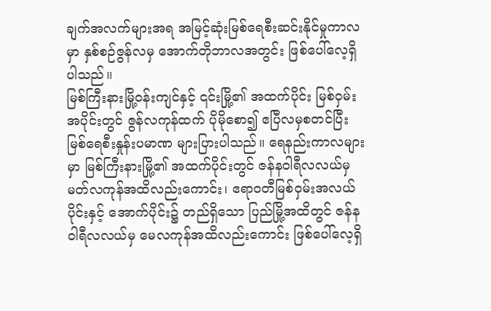ချက်အလက်များအရ အမြင့်ဆုံးမြစ်ရေစီးဆင်းနိုင်မှုကာလမှာ နှစ်စဉ်ဇွန်လမှ အောက်တိုဘာလအတွင်း ဖြစ်ပေါ်လေ့ရှိပါသည်။
မြစ်ကြီးနားမြို့ဝန်းကျင်နှင့် ၎င်းမြို့၏ အထက်ပိုင်း မြစ်ဝှမ်းအပိုင်းတွင် ဇွန်လကုန်ထက် ပိုမိုစော၍ ဧပြီလမှစတင်ပြီး မြစ်ရေစီးနှုန်းပမာဏ များပြားပါသည်။ ရေနည်းကာလများမှာ မြစ်ကြီးနားမြို့၏ အထက်ပိုင်းတွင် ဇန်နဝါရီလလယ်မှ မတ်လကုန်အထိလည်းကောင်း၊ ဧရာဝတီမြစ်ဝှမ်းအလယ်ပိုင်းနှင့် အောက်ပိုင်း၌ တည်ရှိသော ပြည်မြို့အထိတွင် ဇန်နဝါရီလလယ်မှ မေလကုန်အထိလည်းကောင်း ဖြစ်ပေါ်လေ့ရှိ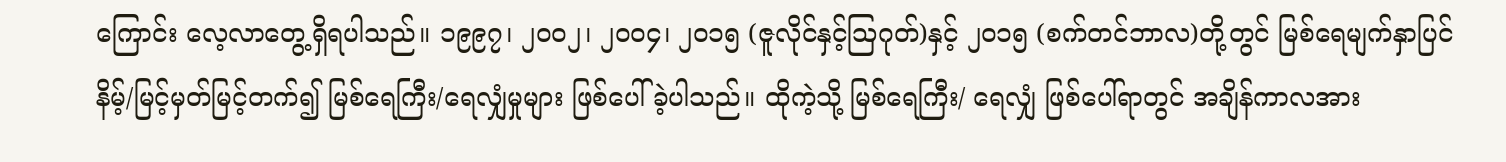ကြောင်း လေ့လာတွေ့ရှိရပါသည်။ ၁၉၉၇၊ ၂၀၀၂၊ ၂၀၀၄၊ ၂၀၁၅ (ဇူလိုင်နှင့်ဩဂုတ်)နှင့် ၂၀၁၅ (စက်တင်ဘာလ)တို့တွင် မြစ်ရေမျက်နှာပြင် နိမ့်/မြင့်မှတ်မြင့်တက်၍ မြစ်ရေကြီး/ရေလျှံမှုများ ဖြစ်ပေါ်ခဲ့ပါသည်။ ထိုကဲ့သို့ မြစ်ရေကြီး/ ရေလျှံ ဖြစ်ပေါ်ရာတွင် အချိန်ကာလအား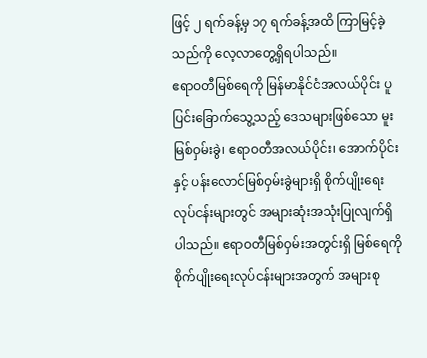ဖြင့် ၂ ရက်ခန့်မှ ၁၇ ရက်ခန့်အထိ ကြာမြင့်ခဲ့သည်ကို လေ့လာတွေ့ရှိရပါသည်။
ဧရာဝတီမြစ်ရေကို မြန်မာနိုင်ငံအလယ်ပိုင်း ပူပြင်းခြောက်သွေ့သည့် ဒေသများဖြစ်သော မူးမြစ်ဝှမ်းခွဲ၊ ဧရာဝတီအလယ်ပိုင်း၊ အောက်ပိုင်းနှင့် ပန်းလောင်မြစ်ဝှမ်းခွဲများရှိ စိုက်ပျိုးရေးလုပ်ငန်းများတွင် အများဆုံးအသုံးပြုလျက်ရှိပါသည်။ ဧရာဝတီမြစ်ဝှမ်းအတွင်းရှိ မြစ်ရေကို စိုက်ပျိုးရေးလုပ်ငန်းများအတွက် အများစု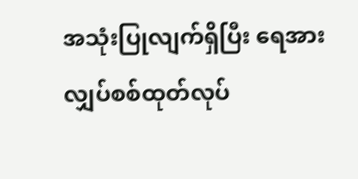အသုံးပြုလျက်ရှိပြီး ရေအားလျှပ်စစ်ထုတ်လုပ်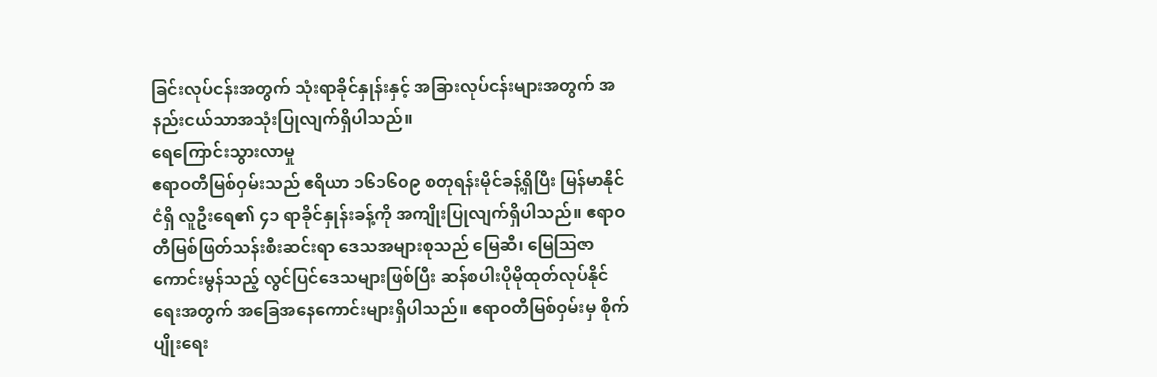ခြင်းလုပ်ငန်းအတွက် သုံးရာခိုင်နှုန်းနှင့် အခြားလုပ်ငန်းများအတွက် အနည်းငယ်သာအသုံးပြုလျက်ရှိပါသည်။
ရေကြောင်းသွားလာမှု
ဧရာဝတီမြစ်ဝှမ်းသည် ဧရိယာ ၁၆၁၆၀၉ စတုရန်းမိုင်ခန့်ရှိပြီး မြန်မာနိုင်ငံရှိ လူဦးရေ၏ ၄၁ ရာခိုင်နှုန်းခန့်ကို အကျိုးပြုလျက်ရှိပါသည်။ ဧရာဝတီမြစ်ဖြတ်သန်းစီးဆင်းရာ ဒေသအများစုသည် မြေဆီ၊ မြေဩဇာကောင်းမွန်သည့် လွင်ပြင်ဒေသများဖြစ်ပြီး ဆန်စပါးပိုမိုထုတ်လုပ်နိုင်ရေးအတွက် အခြေအနေကောင်းများရှိပါသည်။ ဧရာဝတီမြစ်ဝှမ်းမှ စိုက်ပျိုးရေး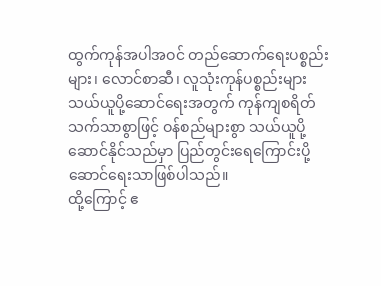ထွက်ကုန်အပါအဝင် တည်ဆောက်ရေးပစ္စည်းများ၊ လောင်စာဆီ၊ လူသုံးကုန်ပစ္စည်းများ သယ်ယူပို့ဆောင်ရေးအတွက် ကုန်ကျစရိတ်သက်သာစွာဖြင့် ဝန်စည်များစွာ သယ်ယူပို့ဆောင်နိုင်သည်မှာ ပြည်တွင်းရေကြောင်းပို့ဆောင်ရေးသာဖြစ်ပါသည်။
ထို့ကြောင့် ဧ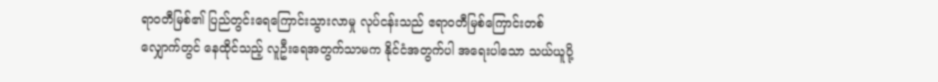ရာဝတီမြစ်၏ ပြည်တွင်းရေကြောင်းသွားလာမှု လုပ်ငန်းသည် ဧရာဝတီမြစ်ကြောင်းတစ်လျှောက်တွင် နေထိုင်သည့် လူဦးရေအတွက်သာမက နိုင်ငံအတွက်ပါ အရေးပါသော သယ်ယူပို့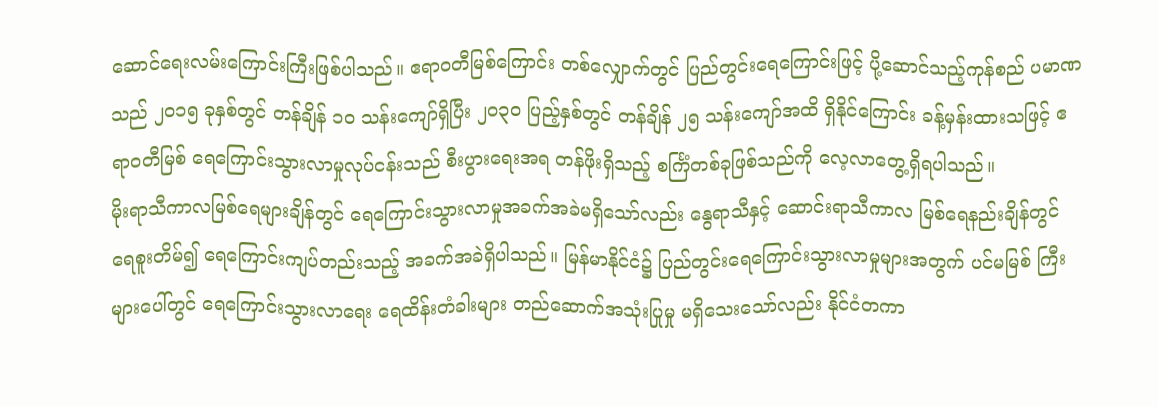ဆောင်ရေးလမ်းကြောင်းကြီးဖြစ်ပါသည်။ ဧရာဝတီမြစ်ကြောင်း တစ်လျှောက်တွင် ပြည်တွင်းရေကြောင်းဖြင့် ပို့ဆောင်သည့်ကုန်စည် ပမာဏသည် ၂၀၁၅ ခုနှစ်တွင် တန်ချိန် ၁၀ သန်းကျော်ရှိပြီး ၂၀၃၀ ပြည့်နှစ်တွင် တန်ချိန် ၂၅ သန်းကျော်အထိ ရှိနိုင်ကြောင်း ခန့်မှန်းထားသဖြင့် ဧရာဝတီမြစ် ရေကြောင်းသွားလာမှုလုပ်ငန်းသည် စီးပွားရေးအရ တန်ဖိုးရှိသည့် စင်္ကြံတစ်ခုဖြစ်သည်ကို လေ့လာတွေ့ရှိရပါသည်။
မိုးရာသီကာလမြစ်ရေများချိန်တွင် ရေကြောင်းသွားလာမှုအခက်အခဲမရှိသော်လည်း နွေရာသီနှင့် ဆောင်းရာသီကာလ မြစ်ရေနည်းချိန်တွင် ရေစူးတိမ်၍ ရေကြောင်းကျပ်တည်းသည့် အခက်အခဲရှိပါသည်။ မြန်မာနိုင်ငံ၌ ပြည်တွင်းရေကြောင်းသွားလာမှုများအတွက် ပင်မမြစ် ကြီးများပေါ်တွင် ရေကြောင်းသွားလာရေး ရေထိန်းတံခါးများ တည်ဆောက်အသုံးပြုမှု မရှိသေးသော်လည်း နိုင်ငံတကာ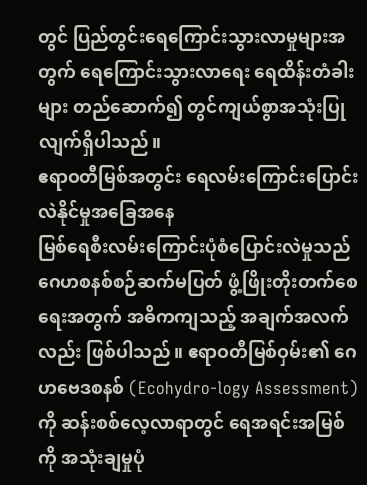တွင် ပြည်တွင်းရေကြောင်းသွားလာမှုများအတွက် ရေကြောင်းသွားလာရေး ရေထိန်းတံခါးများ တည်ဆောက်၍ တွင်ကျယ်စွာအသုံးပြုလျက်ရှိပါသည်။
ဧရာဝတီမြစ်အတွင်း ရေလမ်းကြောင်းပြောင်းလဲနိုင်မှုအခြေအနေ
မြစ်ရေစီးလမ်းကြောင်းပုံစံပြောင်းလဲမှုသည် ဂေဟစနစ်စဉ်ဆက်မပြတ် ဖွံ့ဖြိုးတိုးတက်စေရေးအတွက် အဓိကကျသည့် အချက်အလက်လည်း ဖြစ်ပါသည်။ ဧရာဝတီမြစ်ဝှမ်း၏ ဂေဟဗေဒစနစ် (Ecohydro-logy Assessment)ကို ဆန်းစစ်လေ့လာရာတွင် ရေအရင်းအမြစ်ကို အသုံးချမှုပုံ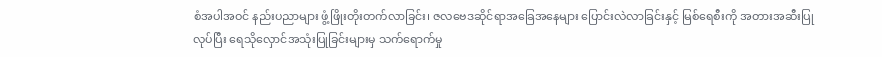စံအပါအဝင် နည်းပညာများ ဖွံ့ဖြိုးတိုးတက်လာခြင်း၊ ဇလဗေဒဆိုင်ရာအခြေအနေများ ပြောင်းလဲလာခြင်းနှင့် မြစ်ရေစီးကို အတားအဆီးပြုလုပ်ပြီး ရေသိုလှောင်အသုံးပြုခြင်းများမှ သက်ရောက်မှု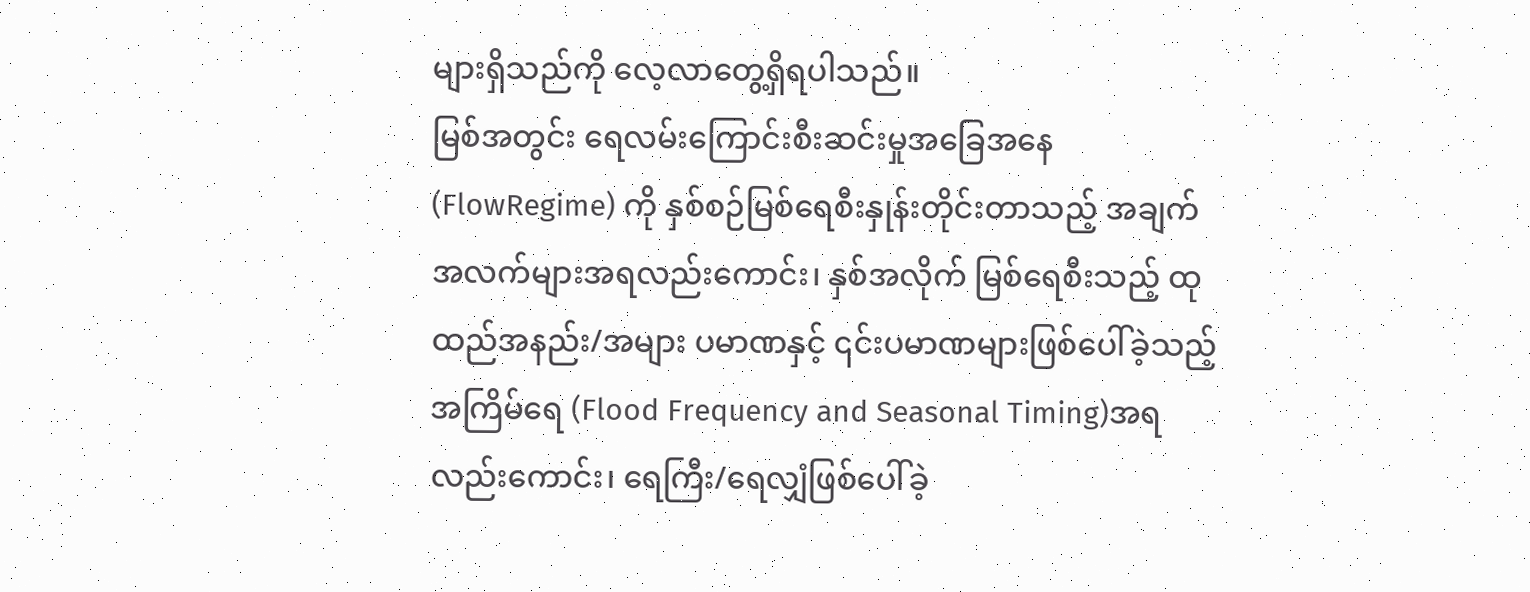များရှိသည်ကို လေ့လာတွေ့ရှိရပါသည်။
မြစ်အတွင်း ရေလမ်းကြောင်းစီးဆင်းမှုအခြေအနေ (FlowRegime) ကို နှစ်စဉ်မြစ်ရေစီးနှုန်းတိုင်းတာသည့် အချက်အလက်များအရလည်းကောင်း၊ နှစ်အလိုက် မြစ်ရေစီးသည့် ထုထည်အနည်း/အများ ပမာဏနှင့် ၎င်းပမာဏများဖြစ်ပေါ်ခဲ့သည့် အကြိမ်ရေ (Flood Frequency and Seasonal Timing)အရ လည်းကောင်း၊ ရေကြီး/ရေလျှံဖြစ်ပေါ်ခဲ့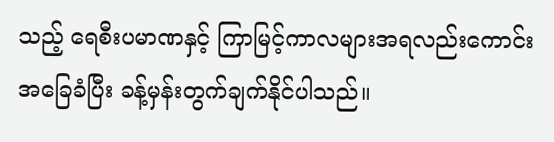သည့် ရေစီးပမာဏနှင့် ကြာမြင့်ကာလများအရလည်းကောင်း အခြေခံပြီး ခန့်မှန်းတွက်ချက်နိုင်ပါသည်။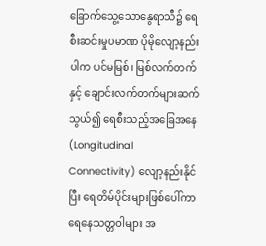ခြောက်သွေ့သောနွေရာသီ၌ ရေစီးဆင်းမှုပမာဏ ပိုမိုလျော့နည်းပါက ပင်မမြစ်၊ မြစ်လက်တက်နှင့် ချောင်းလက်တက်များဆက်သွယ်၍ ရေစီးသည့်အခြေအနေ (Longitudinal Connectivity) လျော့နည်းနိုင်ပြီး ရေတိမ်ပိုင်းများဖြစ်ပေါ်ကာ ရေနေသတ္တဝါများ အ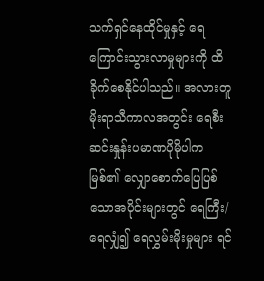သက်ရှင်နေထိုင်မှုနှင့် ရေကြောင်းသွားလာမှုများကို ထိခိုက်စေနိုင်ပါသည်။ အလားတူ မိုးရာသီကာလအတွင်း ရေစီးဆင်းနှုန်းပမာဏပိုမိုပါက မြစ်၏ လျှောစောက်ပြေပြစ်သောအပိုင်းများတွင် ရေကြီး/ရေလျှံ၍ ရေလွှမ်းမိုးမှုများ ရင်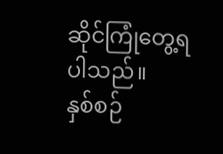ဆိုင်ကြုံတွေ့ရပါသည်။
နှစ်စဉ်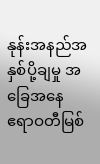နုန်းအနည်အနှစ်ပို့ချမှု အခြေအနေ
ဧရာဝတီမြစ်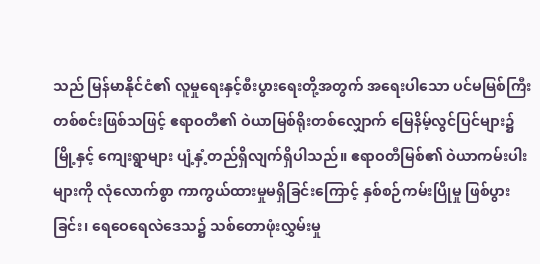သည် မြန်မာနိုင်ငံ၏ လူမှုရေးနှင့်စီးပွားရေးတို့အတွက် အရေးပါသော ပင်မမြစ်ကြီးတစ်စင်းဖြစ်သဖြင့် ဧရာဝတီ၏ ဝဲယာမြစ်ရိုးတစ်လျှောက် မြေနိမ့်လွင်ပြင်များ၌ မြို့နှင့် ကျေးရွာများ ပျံ့နှံ့တည်ရှိလျက်ရှိပါသည်။ ဧရာဝတီမြစ်၏ ဝဲယာကမ်းပါးများကို လုံလောက်စွာ ကာကွယ်ထားမှုမရှိခြင်းကြောင့် နှစ်စဉ်ကမ်းပြိုမှု ဖြစ်ပွားခြင်း၊ ရေဝေရေလဲဒေသ၌ သစ်တောဖုံးလွှမ်းမှု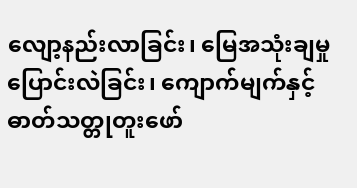လျော့နည်းလာခြင်း၊ မြေအသုံးချမှုပြောင်းလဲခြင်း၊ ကျောက်မျက်နှင့် ဓာတ်သတ္တုတူးဖော်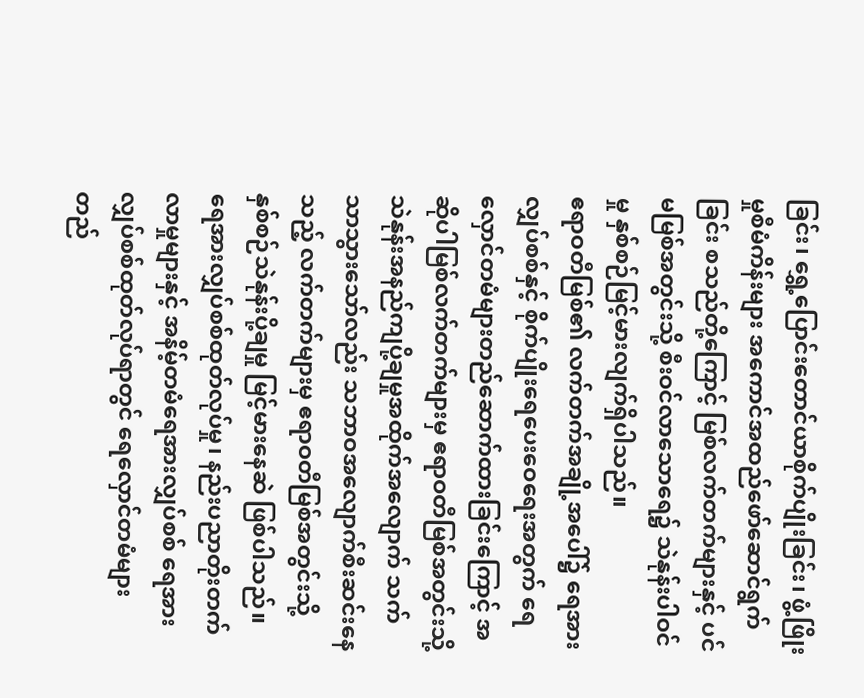ခြင်း၊ ရွှေ့ပြောင်းတောင်ယာစိုက်ပျိုးခြင်း၊ ဖွံ့ဖြိုးမှုစီမံကိန်းများ အကောင်အထည်ဖော်ဆောင်ရွက်ခြင်း စသည်တို့ကြောင့် မြစ်လက်တက်များနှင့် ပင်မမြစ်အတွင်းသို့ စီးဝင်လာသောရေ၌ သဲနုန်းပါဝင်မှု နှစ်စဉ်မြင့်မားလျက်ရှိပါသည်။
ဧရာဝတီမြစ်၏ လက်တက်အချို့အပေါ်၌ ရေအားလျှပ်စစ်နှင့် စိုက်ပျိုးရေပေးဝေရေးအတွက် ရေလှောင်တမံများတည်ဆောက်ထားခြင်းကြောင့် အဆိုပါမြစ်လက်တက်များမှ ဧရာဝတီမြစ်အတွင်းသို့ သဲနုန်းအနည်ကျပို့ချမှုအထိုက်အလျောက် သက်သာသွားသော်လည်း သဘာဝအလျောက်စီးဆင်းနေသည့် လက်တက်များမှ ဧရာဝတီမြစ်အတွင်းသို့ နှစ်စဉ်သဲနုန်းပို့ချမှု မြင့်မားနေဆဲ ဖြစ်ပါသည်။
ရေအားလျှပ်စစ်ထုတ်လုပ်မှု၊ နည်းပညာတိုးတက်လာမှုများနှင့် အနိမ့်တမံရေအားလျှပ်စစ် ရေအားလျှပ်စစ်ထုတ်လုပ်ရာတွင် ရေလှောင်တမံများ တည်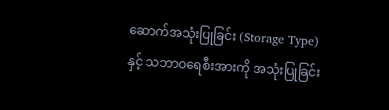ဆောက်အသုံးပြုခြင်း (Storage Type) နှင့် သဘာဝရေစီးအားကို အသုံးပြုခြင်း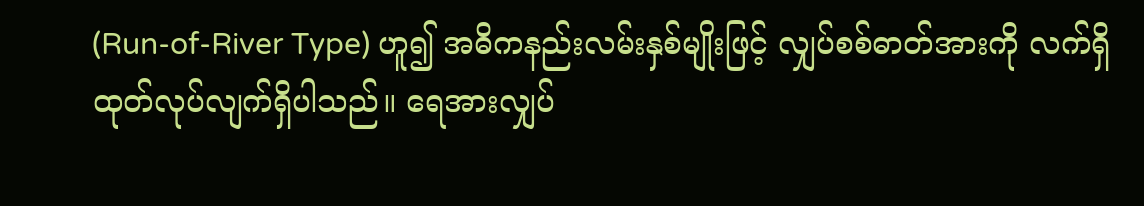(Run-of-River Type) ဟူ၍ အဓိကနည်းလမ်းနှစ်မျိုးဖြင့် လျှပ်စစ်ဓာတ်အားကို လက်ရှိထုတ်လုပ်လျက်ရှိပါသည်။ ရေအားလျှပ်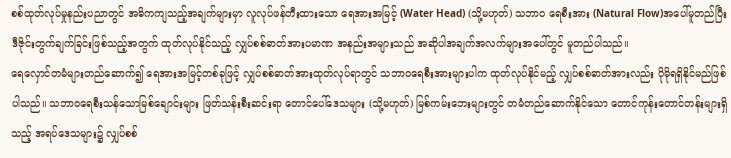စစ်ထုတ်လုပ်မှုနည်းပညာတွင် အဓိကကျသည့်အချက်များမှာ လူလုပ်ဖန်တီးထားသော ရေအားအမြင့် (Water Head) (သို့မဟုတ်) သဘာဝ ရေစီးအား (Natural Flow)အပေါ်မူတည်ပြီး ဒီဇိုင်းတွက်ချက်ခြင်းဖြစ်သည့်အတွက် ထုတ်လုပ်နိုင်သည့် လျှပ်စစ်ဓာတ်အားပမာဏ အနည်းအများသည် အဆိုပါအချက်အလက်များအပေါ်တွင် မူတည်ပါသည်။
ရေလှောင်တမံများတည်ဆောက်၍ ရေအားအမြင့်တစ်ခုဖြင့် လျှပ်စစ်ဓာတ်အားထုတ်လုပ်ရာတွင် သဘာဝရေစီးအားများပါက ထုတ်လုပ်နိုင်မည့် လျှပ်စစ်ဓာတ်အားလည်း ပိုမိုရရှိနိုင်မည်ဖြစ်ပါသည်။ သဘာဝရေစီးသန်သောမြစ်ချောင်းများ ဖြတ်သန်းစီးဆင်းရာ တောင်ပေါ်ဒေသများ (သို့မဟုတ်) မြစ်ကမ်းဘေးများတွင် တမံတည်ဆောက်နိုင်သော တောင်ကုန်းတောင်တန်းများရှိသည့် အရပ်ဒေသများ၌ လျှပ်စစ်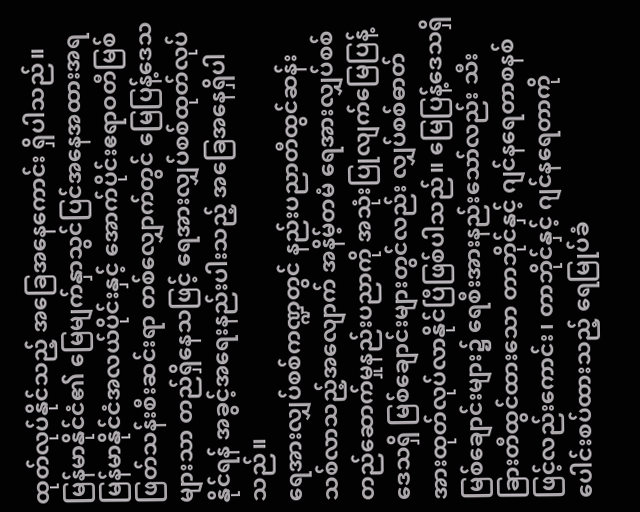ထုတ်လုပ်နိုင်သည့် အခြေအနေကောင်း ရှိပါသည်။ မြန်မာနိုင်ငံ၏ မြေမျက်နှာသွင်ပြင်အနေအထားအရ မြန်မာနိုင်ငံအလယ်ပိုင်းနှင့် အောက်ပိုင်းဧရာဝတီမြစ်ဖြတ်သန်းစီးဆင်းရာ တစ်လျှောက်တွင် မြေပြန့်ဒေသများသာ တည်ရှိနေသဖြင့် ရေအားလျှပ်စစ်ထုတ်လုပ်နိုင်ရန် အခွင့်အရေးနည်းပါးသည့် အခြေအနေရှိပါသည်။
ရေအားလျှပ်စစ်ကဏ္ဍတွင် နည်းပညာတီထွင်ဆန်းသစ်လာသည့်အလျောက် အနိမ့်တမံ ရေအားလျှပ်စစ်တည်ဆောက်မှုနည်းပညာကို အသုံးပြုလျက်မြေပြန့်ဒေသရှိ မြစ်ချောင်းများတွင်လည်း လျှပ်စစ်ဓာတ်အားထုတ်လုပ်လာနိုင်ပြီဖြစ်ပါသည်။ မြေပြန့်ဒေသရှိ မြစ်ချောင်းများ၌ ရေစီးအားနည်းသော်လည်း သီးခြားတီထွင်ထားသော တာဘိုင်နှင့် ဂျင်နရေတာစနစ်ဖြင့်လည်းကောင်း၊ တာဘိုင်နှင့် ဂျင်နရေတာကို ပေါင်းစပ်ထားသည့် ရေမြုပ်ခံ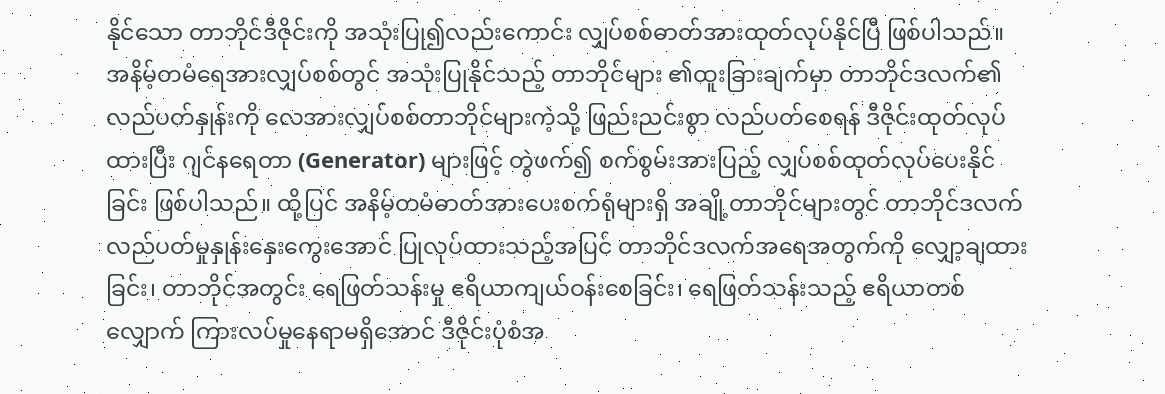နိုင်သော တာဘိုင်ဒီဇိုင်းကို အသုံးပြု၍လည်းကောင်း လျှပ်စစ်ဓာတ်အားထုတ်လုပ်နိုင်ပြီ ဖြစ်ပါသည်။
အနိမ့်တမံရေအားလျှပ်စစ်တွင် အသုံးပြုနိုင်သည့် တာဘိုင်များ ၏ထူးခြားချက်မှာ တာဘိုင်ဒလက်၏ လည်ပတ်နှုန်းကို လေအားလျှပ်စစ်တာဘိုင်များကဲ့သို့ ဖြည်းညင်းစွာ လည်ပတ်စေရန် ဒီဇိုင်းထုတ်လုပ်ထားပြီး ဂျင်နရေတာ (Generator) များဖြင့် တွဲဖက်၍ စက်စွမ်းအားပြည့် လျှပ်စစ်ထုတ်လုပ်ပေးနိုင်ခြင်း ဖြစ်ပါသည်။ ထို့ပြင် အနိမ့်တမံဓာတ်အားပေးစက်ရုံများရှိ အချို့တာဘိုင်များတွင် တာဘိုင်ဒလက်လည်ပတ်မှုနှုန်းနှေးကွေးအောင် ပြုလုပ်ထားသည့်အပြင် တာဘိုင်ဒလက်အရေအတွက်ကို လျှော့ချထားခြင်း၊ တာဘိုင်အတွင်း ရေဖြတ်သန်းမှု ဧရိယာကျယ်ဝန်းစေခြင်း၊ ရေဖြတ်သန်းသည့် ဧရိယာတစ်လျှောက် ကြားလပ်မှုနေရာမရှိအောင် ဒီဇိုင်းပုံစံအ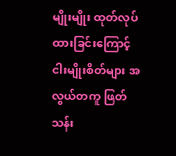မျိုးမျိုး ထုတ်လုပ်ထားခြင်းကြောင့် ငါးမျိုးစိတ်များ အလွယ်တကူ ဖြတ်သန်း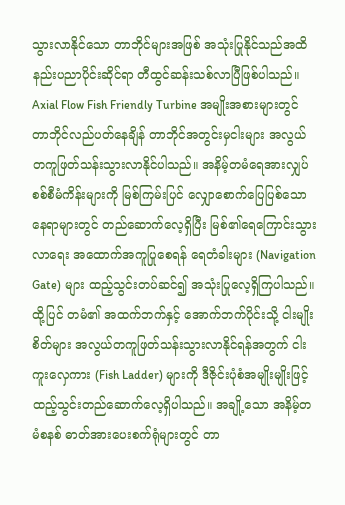သွားလာနိုင်သော တာဘိုင်များအဖြစ် အသုံးပြုနိုင်သည်အထိ နည်းပညာပိုင်းဆိုင်ရာ တီထွင်ဆန်းသစ်လာပြီဖြစ်ပါသည်။
Axial Flow Fish Friendly Turbine အမျိုးအစားများတွင် တာဘိုင်လည်ပတ်နေချိန် တာဘိုင်အတွင်းမှငါးများ အလွယ်တကူဖြတ်သန်းသွားလာနိုင်ပါသည်။ အနိမ့်တမံရေအားလျှပ်စစ်စီမံကိန်းများကို မြစ်ကြမ်းပြင် လျှောစောက်ပြေပြစ်သောနေရာများတွင် တည်ဆောက်လေ့ရှိပြီး မြစ်၏ရေကြောင်းသွားလာရေး အထောက်အကူပြုစေရန် ရေတံခါးများ (Navigation Gate) များ ထည့်သွင်းတပ်ဆင်၍ အသုံးပြုလေ့ရှိကြပါသည်။
ထို့ပြင် တမံ၏ အထက်ဘက်နှင့် အောက်ဘက်ပိုင်းသို့ ငါးမျိုးစိတ်များ အလွယ်တကူဖြတ်သန်းသွားလာနိုင်ရန်အတွက် ငါးကူးလှေကား (Fish Ladder) များကို ဒီဇိုင်းပုံစံအမျိုးမျိုးဖြင့် ထည့်သွင်းတည်ဆောက်လေ့ရှိပါသည်။ အချို့သော အနိမ့်တမံစနစ် ဓာတ်အားပေးစက်ရုံများတွင် တာ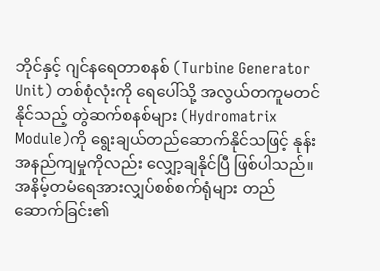ဘိုင်နှင့် ဂျင်နရေတာစနစ် (Turbine Generator Unit) တစ်စုံလုံးကို ရေပေါ်သို့ အလွယ်တကူမတင်နိုင်သည့် တွဲဆက်စနစ်များ (Hydromatrix Module)ကို ရွေးချယ်တည်ဆောက်နိုင်သဖြင့် နုန်းအနည်ကျမှုကိုလည်း လျှော့ချနိုင်ပြီ ဖြစ်ပါသည်။
အနိမ့်တမံရေအားလျှပ်စစ်စက်ရုံများ တည်ဆောက်ခြင်း၏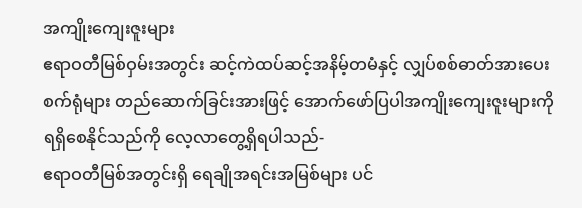အကျိုးကျေးဇူးများ
ဧရာဝတီမြစ်ဝှမ်းအတွင်း ဆင့်ကဲထပ်ဆင့်အနိမ့်တမံနှင့် လျှပ်စစ်ဓာတ်အားပေးစက်ရုံများ တည်ဆောက်ခြင်းအားဖြင့် အောက်ဖော်ပြပါအကျိုးကျေးဇူးများကို ရရှိစေနိုင်သည်ကို လေ့လာတွေ့ရှိရပါသည်-
ဧရာဝတီမြစ်အတွင်းရှိ ရေချိုအရင်းအမြစ်များ ပင်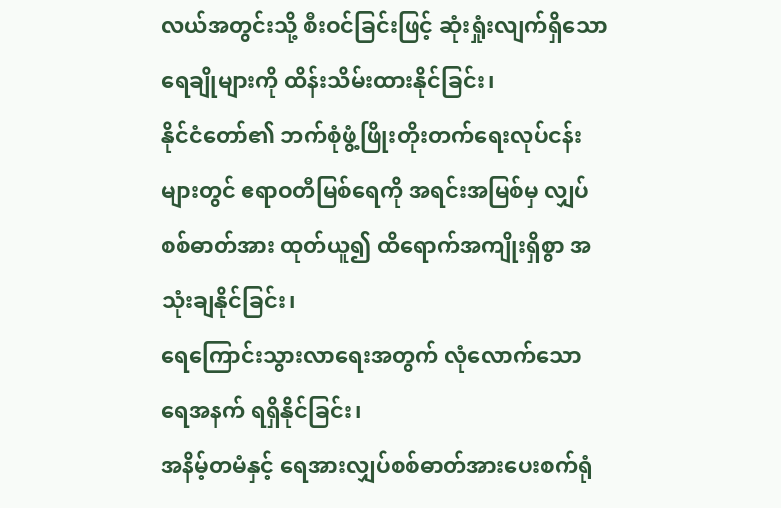လယ်အတွင်းသို့ စီးဝင်ခြင်းဖြင့် ဆုံးရှုံးလျက်ရှိသော ရေချိုများကို ထိန်းသိမ်းထားနိုင်ခြင်း၊
နိုင်ငံတော်၏ ဘက်စုံဖွံ့ဖြိုးတိုးတက်ရေးလုပ်ငန်းများတွင် ဧရာဝတီမြစ်ရေကို အရင်းအမြစ်မှ လျှပ်စစ်ဓာတ်အား ထုတ်ယူ၍ ထိရောက်အကျိုးရှိစွာ အသုံးချနိုင်ခြင်း၊
ရေကြောင်းသွားလာရေးအတွက် လုံလောက်သော ရေအနက် ရရှိနိုင်ခြင်း၊
အနိမ့်တမံနှင့် ရေအားလျှပ်စစ်ဓာတ်အားပေးစက်ရုံ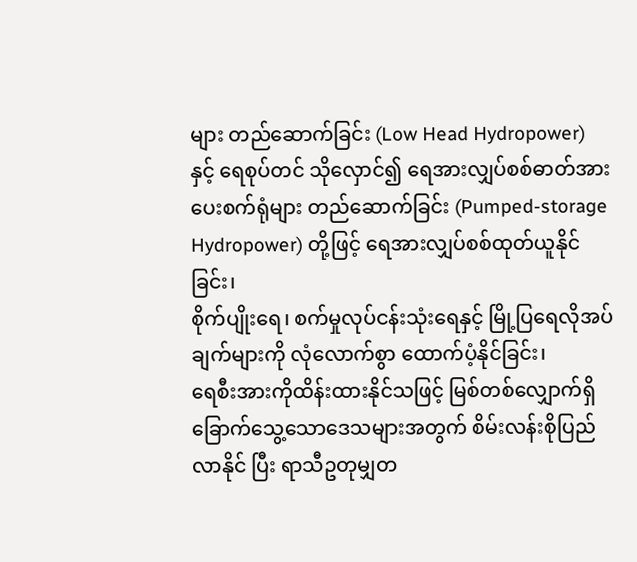များ တည်ဆောက်ခြင်း (Low Head Hydropower) နှင့် ရေစုပ်တင် သိုလှောင်၍ ရေအားလျှပ်စစ်ဓာတ်အားပေးစက်ရုံများ တည်ဆောက်ခြင်း (Pumped-storage Hydropower) တို့ဖြင့် ရေအားလျှပ်စစ်ထုတ်ယူနိုင်ခြင်း၊
စိုက်ပျိုးရေ၊ စက်မှုလုပ်ငန်းသုံးရေနှင့် မြို့ပြရေလိုအပ်ချက်များကို လုံလောက်စွာ ထောက်ပံ့နိုင်ခြင်း၊
ရေစီးအားကိုထိန်းထားနိုင်သဖြင့် မြစ်တစ်လျှောက်ရှိ ခြောက်သွေ့သောဒေသများအတွက် စိမ်းလန်းစိုပြည်လာနိုင် ပြီး ရာသီဥတုမျှတ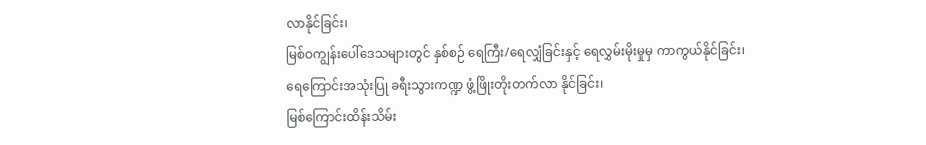လာနိုင်ခြင်း၊
မြစ်ဝကျွန်းပေါ်ဒေသများတွင် နှစ်စဉ် ရေကြီး/ရေလျှံခြင်းနှင့် ရေလွှမ်းမိုးမှုမှ ကာကွယ်နိုင်ခြင်း၊
ရေကြောင်းအသုံးပြု ခရီးသွားကဏ္ဍ ဖွံ့ဖြိုးတိုးတက်လာ နိုင်ခြင်း၊
မြစ်ကြောင်းထိန်းသိမ်း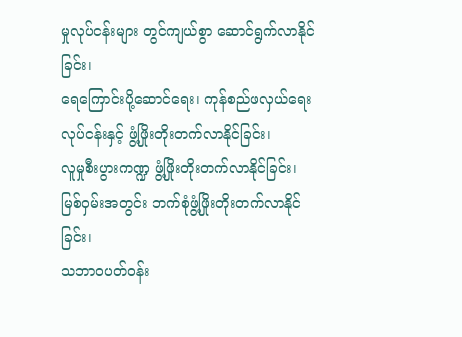မှုလုပ်ငန်းများ တွင်ကျယ်စွာ ဆောင်ရွက်လာနိုင်ခြင်း၊
ရေကြောင်းပို့ဆောင်ရေး၊ ကုန်စည်ဖလှယ်ရေးလုပ်ငန်းနှင့် ဖွံ့ဖြိုးတိုးတက်လာနိုင်ခြင်း၊
လူမှုစီးပွားကဏ္ဍ ဖွံ့ဖြိုးတိုးတက်လာနိုင်ခြင်း၊
မြစ်ဝှမ်းအတွင်း ဘက်စုံဖွံ့ဖြိုးတိုးတက်လာနိုင်ခြင်း၊
သဘာဝပတ်ဝန်း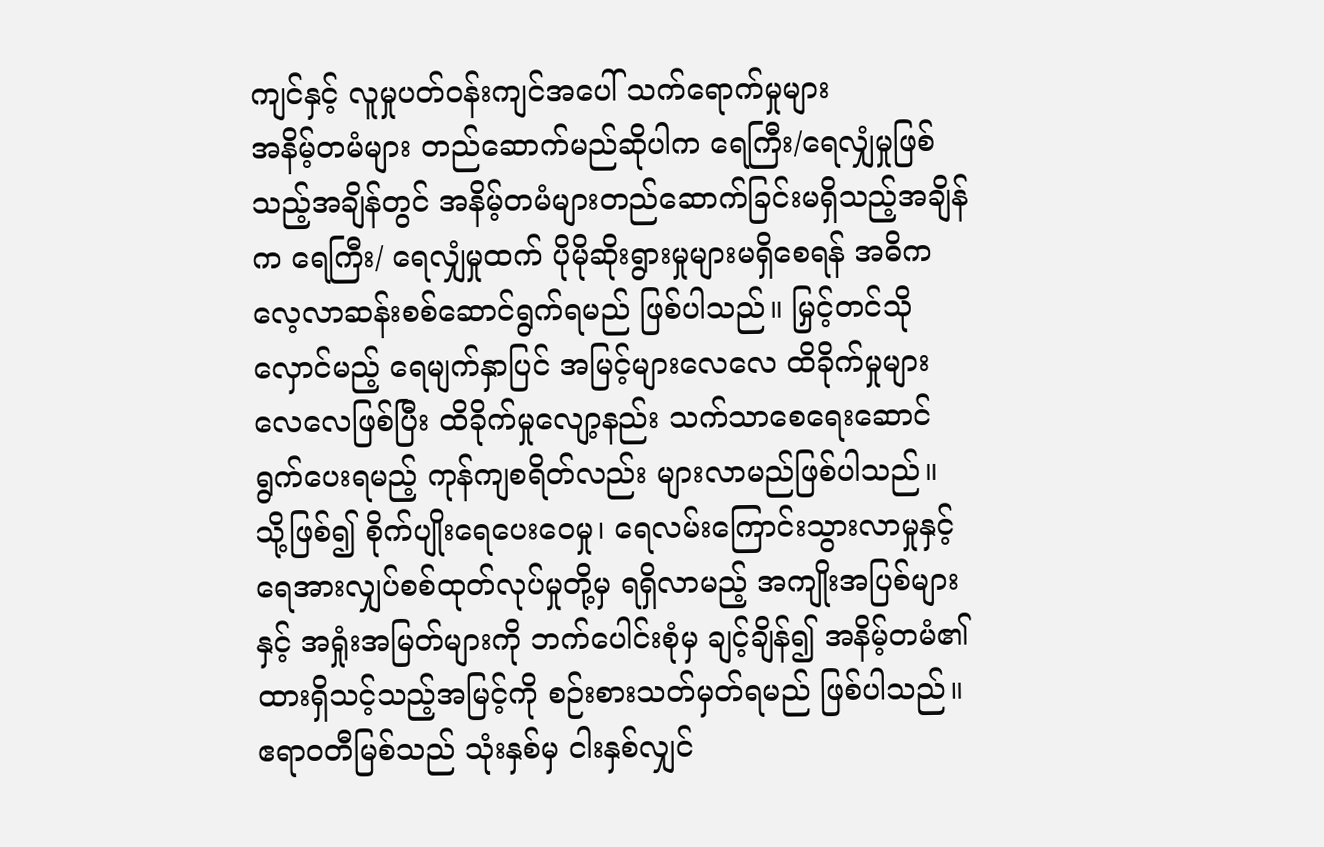ကျင်နှင့် လူမှုပတ်ဝန်းကျင်အပေါ် သက်ရောက်မှုများ
အနိမ့်တမံများ တည်ဆောက်မည်ဆိုပါက ရေကြီး/ရေလျှံမှုဖြစ်သည့်အချိန်တွင် အနိမ့်တမံများတည်ဆောက်ခြင်းမရှိသည့်အချိန်က ရေကြီး/ ရေလျှံမှုထက် ပိုမိုဆိုးရွားမှုများမရှိစေရန် အဓိကလေ့လာဆန်းစစ်ဆောင်ရွက်ရမည် ဖြစ်ပါသည်။ မြှင့်တင်သိုလှောင်မည့် ရေမျက်နှာပြင် အမြင့်များလေလေ ထိခိုက်မှုများလေလေဖြစ်ပြီး ထိခိုက်မှုလျော့နည်း သက်သာစေရေးဆောင်ရွက်ပေးရမည့် ကုန်ကျစရိတ်လည်း များလာမည်ဖြစ်ပါသည်။
သို့ဖြစ်၍ စိုက်ပျိုးရေပေးဝေမှု၊ ရေလမ်းကြောင်းသွားလာမှုနှင့် ရေအားလျှပ်စစ်ထုတ်လုပ်မှုတို့မှ ရရှိလာမည့် အကျိုးအပြစ်များနှင့် အရှုံးအမြတ်များကို ဘက်ပေါင်းစုံမှ ချင့်ချိန်၍ အနိမ့်တမံ၏ ထားရှိသင့်သည့်အမြင့်ကို စဉ်းစားသတ်မှတ်ရမည် ဖြစ်ပါသည်။ ဧရာဝတီမြစ်သည် သုံးနှစ်မှ ငါးနှစ်လျှင်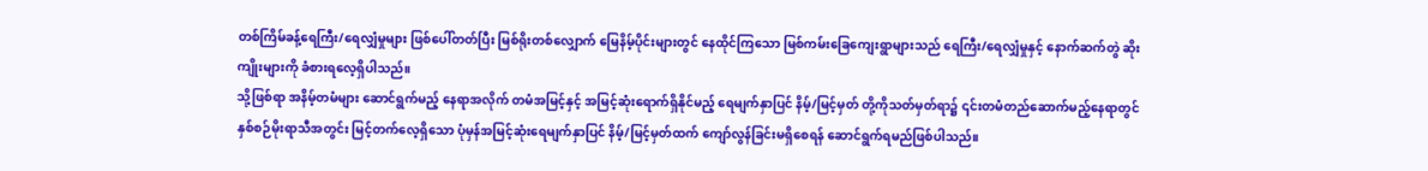တစ်ကြိမ်ခန့်ရေကြီး/ရေလျှံမှုများ ဖြစ်ပေါ်တတ်ပြီး မြစ်ရိုးတစ်လျှောက် မြေနိမ့်ပိုင်းများတွင် နေထိုင်ကြသော မြစ်ကမ်းခြေကျေးရွာများသည် ရေကြီး/ရေလျှံမှုနှင့် နောက်ဆက်တွဲ ဆိုးကျိုးများကို ခံစားရလေ့ရှိပါသည်။
သို့ဖြစ်ရာ အနိမ့်တမံများ ဆောင်ရွက်မည့် နေရာအလိုက် တမံအမြင့်နှင့် အမြင့်ဆုံးရောက်ရှိနိုင်မည့် ရေမျက်နှာပြင် နိမ့်/မြင့်မှတ် တို့ကိုသတ်မှတ်ရာ၌ ၎င်းတမံတည်ဆောက်မည့်နေရာတွင် နှစ်စဉ်မိုးရာသီအတွင်း မြင့်တက်လေ့ရှိသော ပုံမှန်အမြင့်ဆုံးရေမျက်နှာပြင် နိမ့်/မြင့်မှတ်ထက် ကျော်လွန်ခြင်းမရှိစေရန် ဆောင်ရွက်ရမည်ဖြစ်ပါသည်။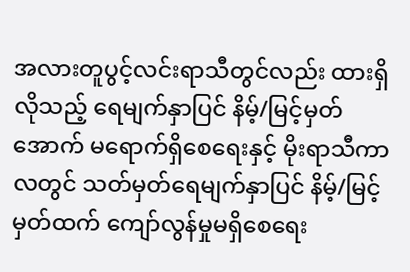အလားတူပွင့်လင်းရာသီတွင်လည်း ထားရှိလိုသည့် ရေမျက်နှာပြင် နိမ့်/မြင့်မှတ်အောက် မရောက်ရှိစေရေးနှင့် မိုးရာသီကာလတွင် သတ်မှတ်ရေမျက်နှာပြင် နိမ့်/မြင့်မှတ်ထက် ကျော်လွန်မှုမရှိစေရေး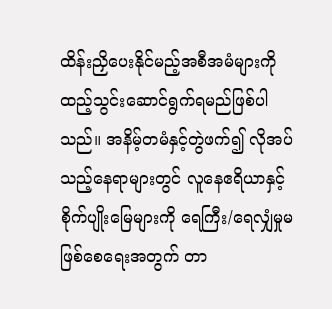ထိန်းညှိပေးနိုင်မည့်အစီအမံများကို ထည့်သွင်းဆောင်ရွက်ရမည်ဖြစ်ပါသည်။ အနိမ့်တမံနှင့်တွဲဖက်၍ လိုအပ်သည့်နေရာများတွင် လူနေဧရိယာနှင့် စိုက်ပျိုးမြေများကို ရေကြီး/ရေလျှံမှုမဖြစ်စေရေးအတွက် တာ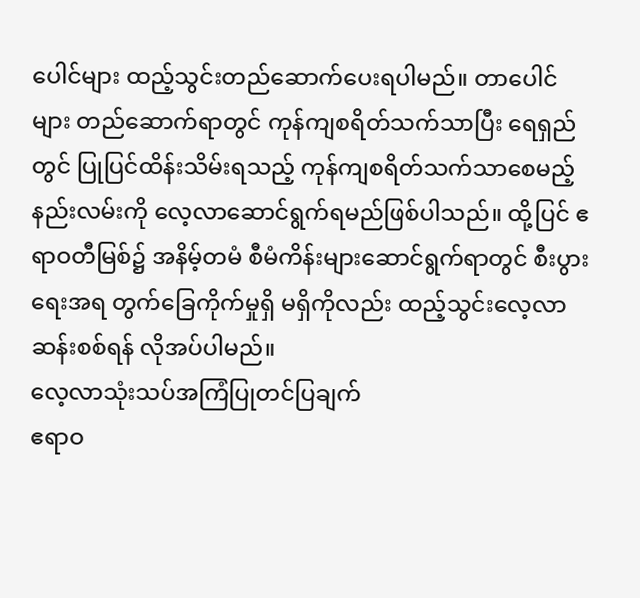ပေါင်များ ထည့်သွင်းတည်ဆောက်ပေးရပါမည်။ တာပေါင်များ တည်ဆောက်ရာတွင် ကုန်ကျစရိတ်သက်သာပြီး ရေရှည်တွင် ပြုပြင်ထိန်းသိမ်းရသည့် ကုန်ကျစရိတ်သက်သာစေမည့် နည်းလမ်းကို လေ့လာဆောင်ရွက်ရမည်ဖြစ်ပါသည်။ ထို့ပြင် ဧရာဝတီမြစ်၌ အနိမ့်တမံ စီမံကိန်းများဆောင်ရွက်ရာတွင် စီးပွားရေးအရ တွက်ခြေကိုက်မှုရှိ မရှိကိုလည်း ထည့်သွင်းလေ့လာဆန်းစစ်ရန် လိုအပ်ပါမည်။
လေ့လာသုံးသပ်အကြံပြုတင်ပြချက်
ဧရာဝ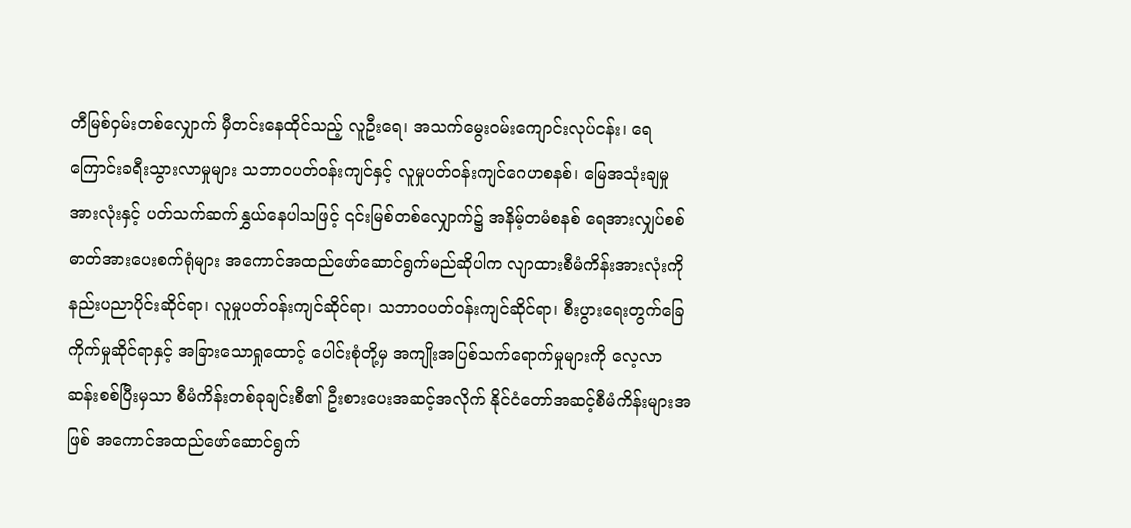တီမြစ်ဝှမ်းတစ်လျှောက် မှီတင်းနေထိုင်သည့် လူဦးရေ၊ အသက်မွေးဝမ်းကျောင်းလုပ်ငန်း၊ ရေကြောင်းခရီးသွားလာမှုများ သဘာဝပတ်ဝန်းကျင်နှင့် လူမှုပတ်ဝန်းကျင်ဂေဟစနစ်၊ မြေအသုံးချမှုအားလုံးနှင့် ပတ်သက်ဆက်နွှယ်နေပါသဖြင့် ၎င်းမြစ်တစ်လျှောက်၌ အနိမ့်တမံစနစ် ရေအားလျှပ်စစ်ဓာတ်အားပေးစက်ရုံများ အကောင်အထည်ဖော်ဆောင်ရွက်မည်ဆိုပါက လျာထားစီမံကိန်းအားလုံးကို နည်းပညာပိုင်းဆိုင်ရာ၊ လူမှုပတ်ဝန်းကျင်ဆိုင်ရာ၊ သဘာဝပတ်ဝန်းကျင်ဆိုင်ရာ၊ စီးပွားရေးတွက်ခြေကိုက်မှုဆိုင်ရာနှင့် အခြားသောရှုထောင့် ပေါင်းစုံတို့မှ အကျိုးအပြစ်သက်ရောက်မှုများကို လေ့လာဆန်းစစ်ပြီးမှသာ စီမံကိန်းတစ်ခုချင်းစီ၏ ဦးစားပေးအဆင့်အလိုက် နိုင်ငံတော်အဆင့်စီမံကိန်းများအဖြစ် အကောင်အထည်ဖော်ဆောင်ရွက်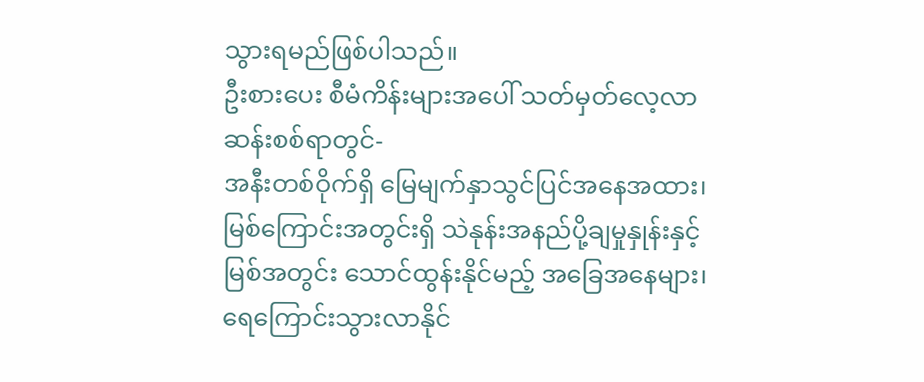သွားရမည်ဖြစ်ပါသည်။
ဦးစားပေး စီမံကိန်းများအပေါ် သတ်မှတ်လေ့လာဆန်းစစ်ရာတွင်-
အနီးတစ်ဝိုက်ရှိ မြေမျက်နှာသွင်ပြင်အနေအထား၊
မြစ်ကြောင်းအတွင်းရှိ သဲနုန်းအနည်ပို့ချမှုနှုန်းနှင့် မြစ်အတွင်း သောင်ထွန်းနိုင်မည့် အခြေအနေများ၊
ရေကြောင်းသွားလာနိုင်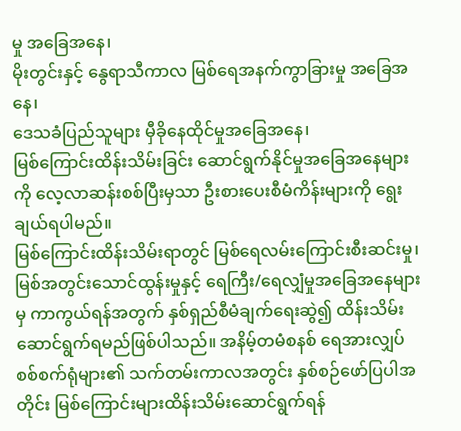မှု အခြေအနေ၊
မိုးတွင်းနှင့် နွေရာသီကာလ မြစ်ရေအနက်ကွာခြားမှု အခြေအနေ၊
ဒေသခံပြည်သူများ မှီခိုနေထိုင်မှုအခြေအနေ၊
မြစ်ကြောင်းထိန်းသိမ်းခြင်း ဆောင်ရွက်နိုင်မှုအခြေအနေများကို လေ့လာဆန်းစစ်ပြီးမှသာ ဦးစားပေးစီမံကိန်းများကို ရွေးချယ်ရပါမည်။
မြစ်ကြောင်းထိန်းသိမ်းရာတွင် မြစ်ရေလမ်းကြောင်းစီးဆင်းမှု၊ မြစ်အတွင်းသောင်ထွန်းမှုနှင့် ရေကြီး/ရေလျှံမှုအခြေအနေများမှ ကာကွယ်ရန်အတွက် နှစ်ရှည်စီမံချက်ရေးဆွဲ၍ ထိန်းသိမ်းဆောင်ရွက်ရမည်ဖြစ်ပါသည်။ အနိမ့်တမံစနစ် ရေအားလျှပ်စစ်စက်ရုံများ၏ သက်တမ်းကာလအတွင်း နှစ်စဉ်ဖော်ပြပါအတိုင်း မြစ်ကြောင်းများထိန်းသိမ်းဆောင်ရွက်ရန်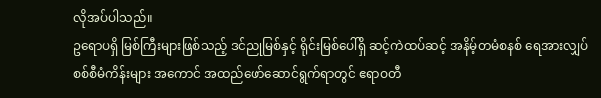လိုအပ်ပါသည်။
ဥရောပရှိ မြစ်ကြီးများဖြစ်သည့် ဒင်ညုမြစ်နှင့် ရိုင်းမြစ်ပေါ်ရှိ ဆင့်ကဲထပ်ဆင့် အနိမ့်တမံစနစ် ရေအားလျှပ်စစ်စီမံကိန်းများ အကောင် အထည်ဖော်ဆောင်ရွက်ရာတွင် ဧရာဝတီ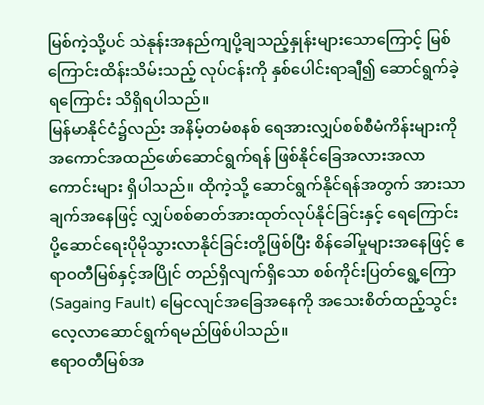မြစ်ကဲ့သို့ပင် သဲနုန်းအနည်ကျပို့ချသည့်နှုန်းများသောကြောင့် မြစ်ကြောင်းထိန်းသိမ်းသည့် လုပ်ငန်းကို နှစ်ပေါင်းရာချီ၍ ဆောင်ရွက်ခဲ့ရကြောင်း သိရှိရပါသည်။
မြန်မာနိုင်ငံ၌လည်း အနိမ့်တမံစနစ် ရေအားလျှပ်စစ်စီမံကိန်းများကို အကောင်အထည်ဖော်ဆောင်ရွက်ရန် ဖြစ်နိုင်ခြေအလားအလာ ကောင်းများ ရှိပါသည်။ ထိုကဲ့သို့ ဆောင်ရွက်နိုင်ရန်အတွက် အားသာချက်အနေဖြင့် လျှပ်စစ်ဓာတ်အားထုတ်လုပ်နိုင်ခြင်းနှင့် ရေကြောင်းပို့ဆောင်ရေးပိုမိုသွားလာနိုင်ခြင်းတို့ဖြစ်ပြီး စိန်ခေါ်မှုများအနေဖြင့် ဧရာဝတီမြစ်နှင့်အပြိုင် တည်ရှိလျက်ရှိသော စစ်ကိုင်းပြတ်ရွေ့ကြော (Sagaing Fault) မြေငလျင်အခြေအနေကို အသေးစိတ်ထည့်သွင်း လေ့လာဆောင်ရွက်ရမည်ဖြစ်ပါသည်။
ဧရာဝတီမြစ်အ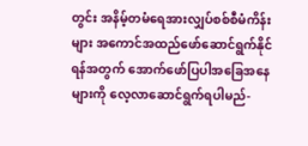တွင်း အနိမ့်တမံရေအားလျှပ်စစ်စီမံကိန်းများ အကောင်အထည်ဖော်ဆောင်ရွက်နိုင်ရန်အတွက် အောက်ဖော်ပြပါအခြေအနေများကို လေ့လာဆောင်ရွက်ရပါမည်-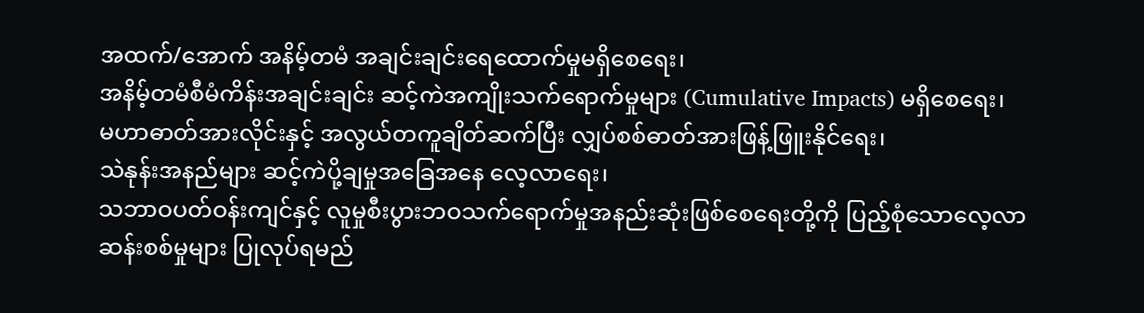အထက်/အောက် အနိမ့်တမံ အချင်းချင်းရေထောက်မှုမရှိစေရေး၊
အနိမ့်တမံစီမံကိန်းအချင်းချင်း ဆင့်ကဲအကျိုးသက်ရောက်မှုများ (Cumulative Impacts) မရှိစေရေး၊
မဟာဓာတ်အားလိုင်းနှင့် အလွယ်တကူချိတ်ဆက်ပြီး လျှပ်စစ်ဓာတ်အားဖြန့်ဖြူးနိုင်ရေး၊
သဲနုန်းအနည်များ ဆင့်ကဲပို့ချမှုအခြေအနေ လေ့လာရေး၊
သဘာဝပတ်ဝန်းကျင်နှင့် လူမှုစီးပွားဘဝသက်ရောက်မှုအနည်းဆုံးဖြစ်စေရေးတို့ကို ပြည့်စုံသောလေ့လာဆန်းစစ်မှုများ ပြုလုပ်ရမည်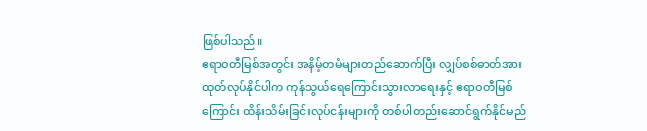ဖြစ်ပါသည်။
ဧရာဝတီမြစ်အတွင်း အနိမ့်တမံများတည်ဆောက်ပြီး လျှပ်စစ်ဓာတ်အားထုတ်လုပ်နိုင်ပါက ကုန်သွယ်ရေကြောင်းသွားလာရေးနှင့် ဧရာဝတီမြစ်ကြောင်း ထိန်းသိမ်းခြင်းလုပ်ငန်းများကို တစ်ပါတည်းဆောင်ရွက်နိုင်မည်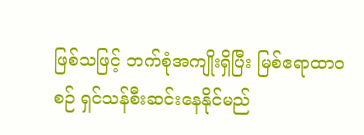ဖြစ်သဖြင့် ဘက်စုံအကျိုးရှိပြီး မြစ်ဧရာထာဝစဉ် ရှင်သန်စီးဆင်းနေနိုင်မည်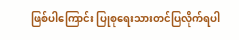ဖြစ်ပါကြောင်း ပြုစုရေးသားတင်ပြလိုက်ရပါ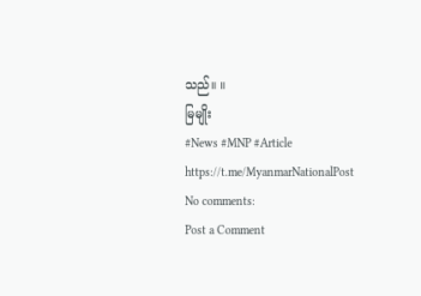သည်။ ။
မြမျိုး
#News #MNP #Article
https://t.me/MyanmarNationalPost
No comments:
Post a Comment